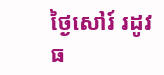ថ្ងៃសៅរ៍ រដូវធ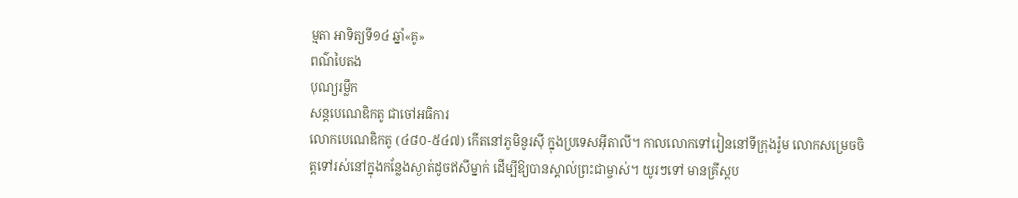ម្មតា អាទិត្យទី១៤ ឆ្នាំ«គូ»
ពណ៌បៃតង
បុណ្យរម្លឹក
សន្តបេណេឌិកតូ ជាចៅអធិការ
លោកបេណេឌិកតូ (៤៨០-៥៤៧) កើតនៅភូមិនូរស៊ី ក្នុងប្រទេសអ៊ីតាលី។ កាលលោកទៅរៀននៅទីក្រុងរ៉ូម លោកសម្រេចចិត្តទៅរស់នៅក្នុងកន្លែងស្ងាត់ដូចឥសីម្នាក់ ដើម្បីឱ្យបានស្គាល់ព្រះជាម្ចាស់។ យូរៗទៅ មានគ្រីស្តប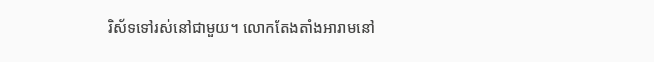រិស័ទទៅរស់នៅជាមួយ។ លោកតែងតាំងអារាមនៅ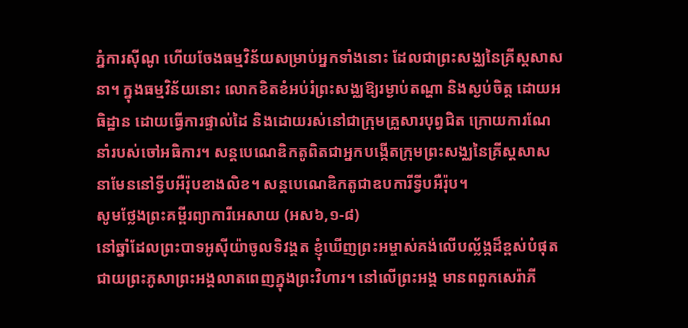ភ្នំការស៊ីណូ ហើយចែងធម្មវិន័យសម្រាប់អ្នកទាំងនោះ ដែលជាព្រះសង្ឈនៃគ្រីស្តសាសនា។ ក្នុងធម្មវិន័យនោះ លោកខិតខំអប់រំព្រះសង្ឈឱ្យរម្ងាប់តណ្ហា និងស្ងប់ចិត្ត ដោយអធិដ្ឋាន ដោយធ្វើការផ្ទាល់ដៃ និងដោយរស់នៅជាក្រុមគ្រួសារបុព្វជិត ក្រោយការណែនាំរបស់ចៅអធិការ។ សន្តបេណេឌិកតូពិតជាអ្នកបង្កើតក្រុមព្រះសង្ឈនៃគ្រីស្តសាសនាមែននៅទ្វីបអឺរ៉ុបខាងលិខ។ សន្តបេណេឌិកតូជាឧបការីទ្វីបអឺរ៉ុប។
សូមថ្លែងព្រះគម្ពីរព្យាការីអេសាយ (អស៦,១-៨)
នៅឆ្នាំដែលព្រះបាទអូស៊ីយ៉ាចូលទិវង្គត ខ្ញុំឃើញព្រះអម្ចាស់គង់លើបល្ល័ង្កដ៏ខ្ពស់បំផុត ជាយព្រះភូសាព្រះអង្គលាតពេញក្នុងព្រះវិហារ។ នៅលើព្រះអង្គ មានពពួកសេរ៉ាភី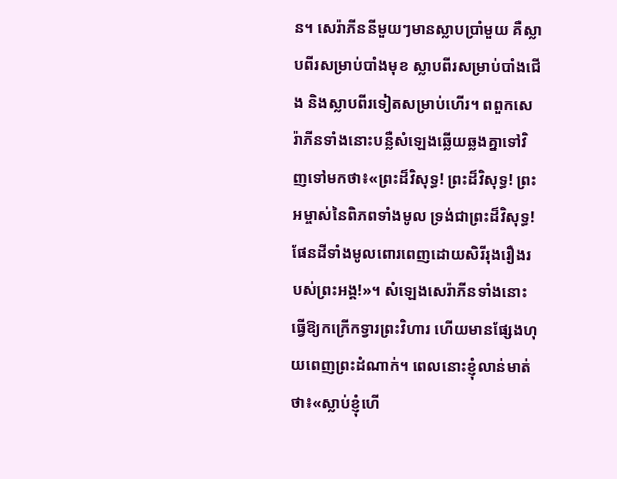ន។ សេរ៉ាភីននីមួយៗមានស្លាបប្រាំមួយ គឺស្លាបពីរសម្រាប់បាំងមុខ ស្លាបពីរសម្រាប់បាំងជើង និងស្លាបពីរទៀតសម្រាប់ហើរ។ ពពួកសេរ៉ាភីនទាំងនោះបន្លឺសំឡេងឆ្លើយឆ្លងគ្នាទៅវិញទៅមកថា៖«ព្រះដ៏វិសុទ្ធ! ព្រះដ៏វិសុទ្ធ! ព្រះអម្ចាស់នៃពិភពទាំងមូល ទ្រង់ជាព្រះដ៏វិសុទ្ធ! ផែនដីទាំងមូលពោរពេញដោយសិរីរុងរឿងរបស់ព្រះអង្គ!»។ សំឡេងសេរ៉ាភីនទាំងនោះ ធ្វើឱ្យកក្រើកទ្វារព្រះវិហារ ហើយមានផ្សែងហុយពេញព្រះដំណាក់។ ពេលនោះខ្ញុំលាន់មាត់ថា៖«ស្លាប់ខ្ញុំហើ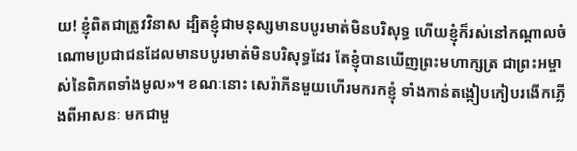យ! ខ្ញុំពិតជាត្រូវវិនាស ដ្បិតខ្ញុំជាមនុស្សមានបបូរមាត់មិនបរិសុទ្ធ ហើយខ្ញុំក៏រស់នៅកណ្តាលចំណោមប្រជាជនដែលមានបបូរមាត់មិនបរិសុទ្ធដែរ តែខ្ញុំបានឃើញព្រះមហាក្សត្រ ជាព្រះអម្ចាស់នៃពិភពទាំងមូល»។ ខណៈនោះ សេរ៉ាភីនមួយហើរមករកខ្ញុំ ទាំងកាន់តង្កៀបកៀបរងើកភ្លើងពីអាសនៈ មកជាមួ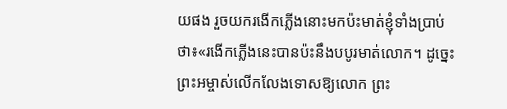យផង រួចយករងើកភ្លើងនោះមកប៉ះមាត់ខ្ញុំទាំងប្រាប់ថា៖«រងើកភ្លើងនេះបានប៉ះនឹងបបូរមាត់លោក។ ដូច្នេះ ព្រះអម្ចាស់លើកលែងទោសឱ្យលោក ព្រះ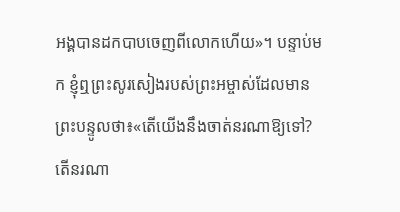អង្គបានដកបាបចេញពីលោកហើយ»។ បន្ទាប់មក ខ្ញុំឮព្រះសូរសៀងរបស់ព្រះអម្ចាស់ដែលមានព្រះបន្ទូលថា៖«តើយើងនឹងចាត់នរណាឱ្យទៅ? តើនរណា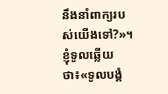នឹងនាំពាក្យរបស់យើងទៅ?»។ ខ្ញុំទូលឆ្លើយថា៖«ទូលបង្គំ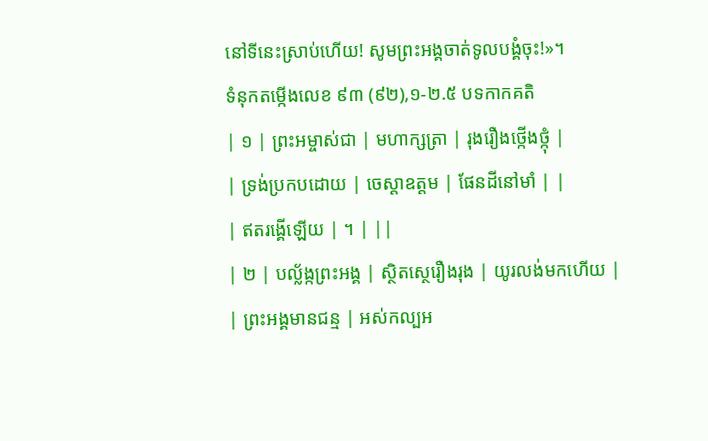នៅទីនេះស្រាប់ហើយ! សូមព្រះអង្គចាត់ទូលបង្គំចុះ!»។
ទំនុកតម្កើងលេខ ៩៣ (៩២),១-២.៥ បទកាកគតិ
| ១ | ព្រះអម្ចាស់ជា | មហាក្សត្រា | រុងរឿងថ្កើងថ្កុំ |
| ទ្រង់ប្រកបដោយ | ចេស្តាឧត្តម | ផែនដីនៅមាំ | |
| ឥតរង្គើឡើយ | ។ | ||
| ២ | បល្ល័ង្កព្រះអង្គ | ស្ថិតស្ថេរឿងរុង | យូរលង់មកហើយ |
| ព្រះអង្គមានជន្ម | អស់កល្បអ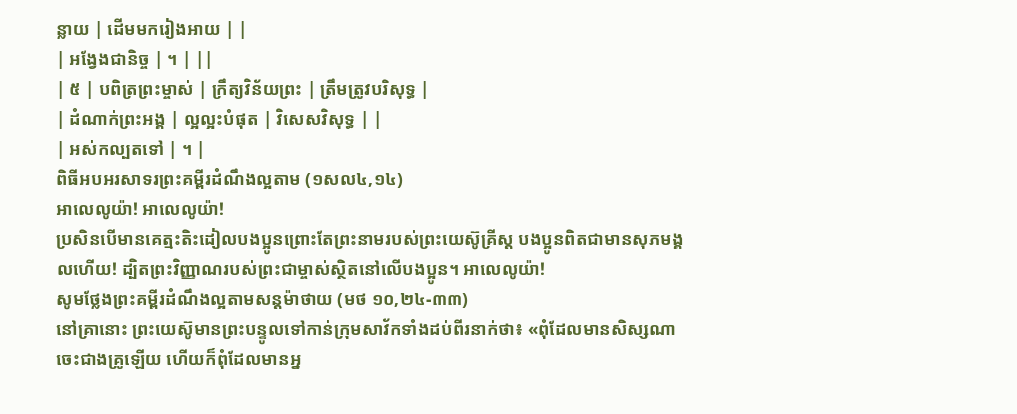ន្លាយ | ដើមមករៀងអាយ | |
| អង្វែងជានិច្ច | ។ | ||
| ៥ | បពិត្រព្រះម្ចាស់ | ក្រឹត្យវិន័យព្រះ | ត្រឹមត្រូវបរិសុទ្ធ |
| ដំណាក់ព្រះអង្គ | ល្អល្អះបំផុត | វិសេសវិសុទ្ធ | |
| អស់កល្បតទៅ | ។ |
ពិធីអបអរសាទរព្រះគម្ពីរដំណឹងល្អតាម (១សល៤,១៤)
អាលេលូយ៉ា! អាលេលូយ៉ា!
ប្រសិនបើមានគេត្មះតិះដៀលបងប្អូនព្រោះតែព្រះនាមរបស់ព្រះយេស៊ូគ្រីស្ត បងប្អូនពិតជាមានសុភមង្គលហើយ! ដ្បិតព្រះវិញ្ញាណរបស់ព្រះជាម្ចាស់ស្ថិតនៅលើបងប្អូន។ អាលេលូយ៉ា!
សូមថ្លែងព្រះគម្ពីរដំណឹងល្អតាមសន្តម៉ាថាយ (មថ ១០,២៤-៣៣)
នៅគ្រានោះ ព្រះយេស៊ូមានព្រះបន្ទូលទៅកាន់ក្រុមសាវ័កទាំងដប់ពីរនាក់ថា៖ «ពុំដែលមានសិស្សណាចេះជាងគ្រូឡើយ ហើយក៏ពុំដែលមានអ្ន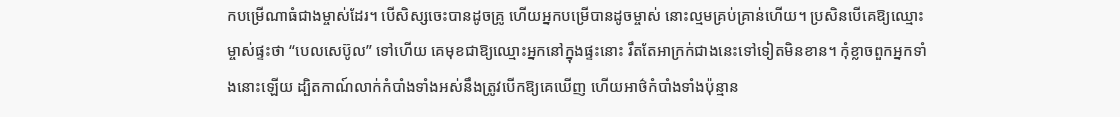កបម្រើណាធំជាងម្ចាស់ដែរ។ បើសិស្សចេះបានដូចគ្រូ ហើយអ្នកបម្រើបានដូចម្ចាស់ នោះល្មមគ្រប់គ្រាន់ហើយ។ ប្រសិនបើគេឱ្យឈ្មោះម្ចាស់ផ្ទះថា “បេលសេប៊ូល” ទៅហើយ គេមុខជាឱ្យឈ្មោះអ្នកនៅក្នុងផ្ទះនោះ រឹតតែអាក្រក់ជាងនេះទៅទៀតមិនខាន។ កុំខ្លាចពួកអ្នកទាំងនោះឡើយ ដ្បិតកាណ៍លាក់កំបាំងទាំងអស់នឹងត្រូវបើកឱ្យគេឃើញ ហើយអាថ៌កំបាំងទាំងប៉ុន្មាន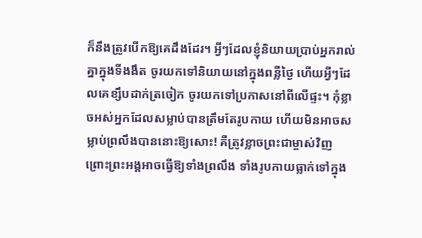ក៏នឹងត្រូវបើកឱ្យគេដឹងដែរ។ អ្វីៗដែលខ្ញុំនិយាយប្រាប់អ្នករាល់គ្នាក្នុងទីងងឹត ចូរយកទៅនិយាយនៅក្នុងពន្លឺថ្ងៃ ហើយអ្វីៗដែលគេខ្សឹបដាក់ត្រចៀក ចូរយកទៅប្រកាសនៅពីលើផ្ទះ។ កុំខ្លាចអស់អ្នកដែលសម្លាប់បានត្រឹមតែរូបកាយ ហើយមិនអាចសម្លាប់ព្រលឹងបាននោះឱ្យសោះ! គឺត្រូវខ្លាចព្រះជាម្ចាស់វិញ ព្រោះព្រះអង្គអាចធ្វើឱ្យទាំងព្រលឹង ទាំងរូបកាយធ្លាក់ទៅក្នុង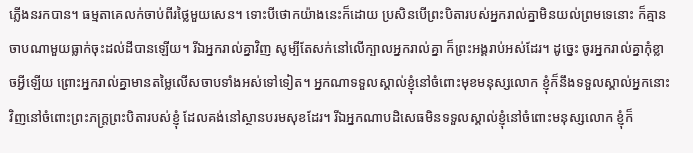ភ្លើងនរកបាន។ ធម្មតាគេលក់ចាប់ពីរថ្លៃមួយសេន។ ទោះបីថោកយ៉ាងនេះក៏ដោយ ប្រសិនបើព្រះបិតារបស់អ្នករាល់គ្នាមិនយល់ព្រមទេនោះ ក៏គ្មានចាបណាមួយធ្លាក់ចុះដល់ដីបានឡើយ។ រីឯអ្នករាល់គ្នាវិញ សូម្បីតែសក់នៅលើក្បាលអ្នករាល់គ្នា ក៏ព្រះអង្គរាប់អស់ដែរ។ ដូច្នេះ ចូរអ្នករាល់គ្នាកុំខ្លាចអ្វីឡើយ ព្រោះអ្នករាល់គ្នាមានតម្លៃលើសចាបទាំងអស់ទៅទៀត។ អ្នកណាទទួលស្គាល់ខ្ញុំនៅចំពោះមុខមនុស្សលោក ខ្ញុំក៏នឹងទទួលស្គាល់អ្នកនោះវិញនៅចំពោះព្រះភក្ត្រព្រះបិតារបស់ខ្ញុំ ដែលគង់នៅស្ថានបរមសុខដែរ។ រីឯអ្នកណាបដិសេធមិនទទួលស្គាល់ខ្ញុំនៅចំពោះមនុស្សលោក ខ្ញុំក៏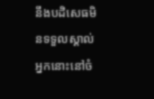នឹងបដិសេធមិនទទួលស្គាល់អ្នកនោះនៅចំ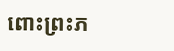ពោះព្រះភ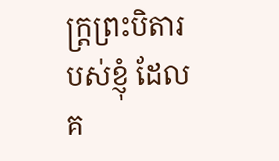ក្ត្រព្រះបិតារបស់ខ្ញុំ ដែលគ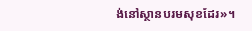ង់នៅស្ថានបរមសុខដែរ»។